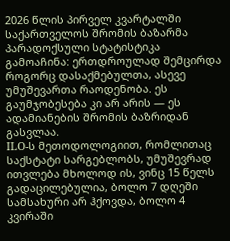2026 წლის პირველ კვარტალში საქართველოს შრომის ბაზარმა პარადოქსული სტატისტიკა გამოაჩინა: ერთდროულად შემცირდა როგორც დასაქმებულთა, ასევე უმუშევართა რაოდენობა. ეს გაუმჯობესება კი არ არის — ეს ადამიანების შრომის ბაზრიდან გასვლაა.
ILO-ს მეთოდოლოგიით, რომლითაც საქსტატი სარგებლობს, უმუშევრად ითვლება მხოლოდ ის, ვინც 15 წელს გადაცილებულია, ბოლო 7 დღეში სამსახური არ ჰქოვდა, ბოლო 4 კვირაში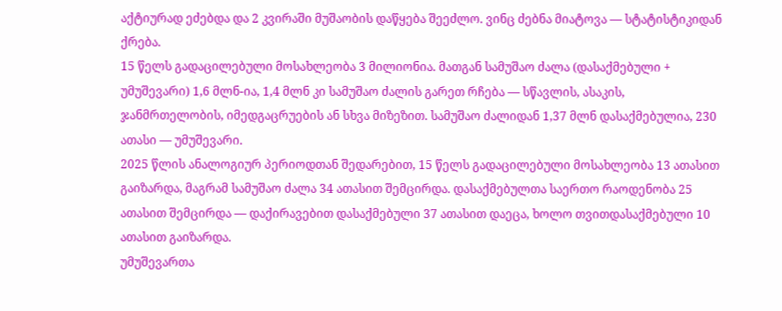აქტიურად ეძებდა და 2 კვირაში მუშაობის დაწყება შეეძლო. ვინც ძებნა მიატოვა — სტატისტიკიდან ქრება.
15 წელს გადაცილებული მოსახლეობა 3 მილიონია. მათგან სამუშაო ძალა (დასაქმებული + უმუშევარი) 1,6 მლნ-ია, 1,4 მლნ კი სამუშაო ძალის გარეთ რჩება — სწავლის, ასაკის, ჯანმრთელობის, იმედგაცრუების ან სხვა მიზეზით. სამუშაო ძალიდან 1,37 მლნ დასაქმებულია, 230 ათასი — უმუშევარი.
2025 წლის ანალოგიურ პერიოდთან შედარებით, 15 წელს გადაცილებული მოსახლეობა 13 ათასით გაიზარდა, მაგრამ სამუშაო ძალა 34 ათასით შემცირდა. დასაქმებულთა საერთო რაოდენობა 25 ათასით შემცირდა — დაქირავებით დასაქმებული 37 ათასით დაეცა, ხოლო თვითდასაქმებული 10 ათასით გაიზარდა.
უმუშევართა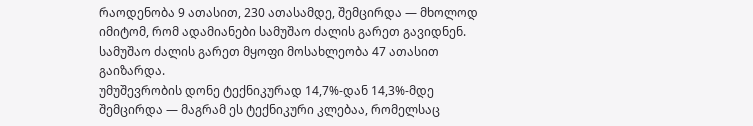რაოდენობა 9 ათასით, 230 ათასამდე, შემცირდა — მხოლოდ იმიტომ, რომ ადამიანები სამუშაო ძალის გარეთ გავიდნენ. სამუშაო ძალის გარეთ მყოფი მოსახლეობა 47 ათასით გაიზარდა.
უმუშევრობის დონე ტექნიკურად 14,7%-დან 14,3%-მდე შემცირდა — მაგრამ ეს ტექნიკური კლებაა, რომელსაც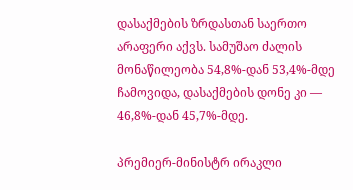დასაქმების ზრდასთან საერთო არაფერი აქვს. სამუშაო ძალის მონაწილეობა 54,8%-დან 53,4%-მდე ჩამოვიდა, დასაქმების დონე კი — 46,8%-დან 45,7%-მდე.

პრემიერ-მინისტრ ირაკლი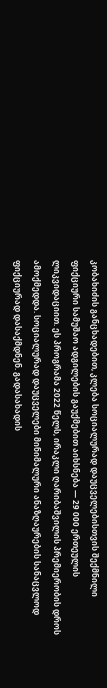კობახიძის განცხადებით, კლება სოციალურად დაუცველებისთვის შექმნილი ფიქციური სამუშაო ადგილების გაუქმებით აიხსნება — 29 000 ერთეულის ლიკვიდაციით. ეს პროგრამა 2022 წელს, ირაკლი ღარიბაშვილის პრემიერობის დროს ამოქმედდა. სოციალურად დაუცველები მინიმალური ანაზღაურების სანაცვლოდ ფიქციურად დასაქმდნენ. გადასახადის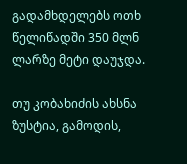გადამხდელებს ოთხ წელიწადში 350 მლნ ლარზე მეტი დაუჯდა.

თუ კობახიძის ახსნა ზუსტია, გამოდის,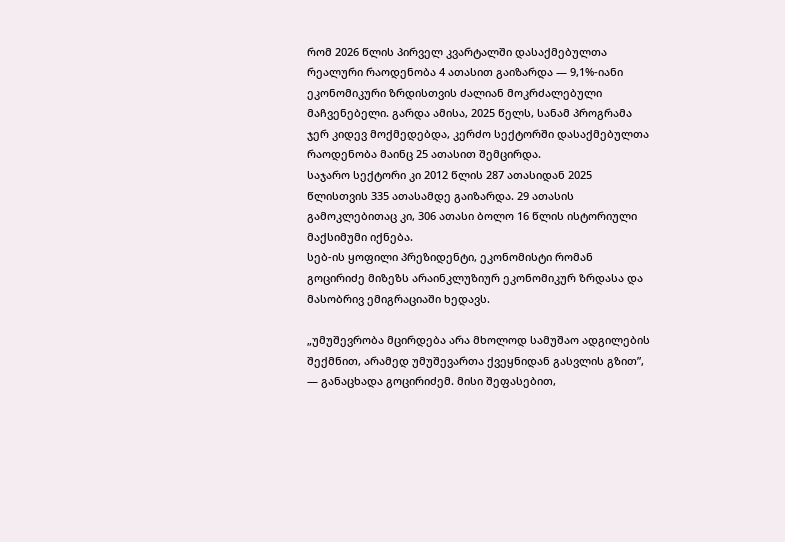რომ 2026 წლის პირველ კვარტალში დასაქმებულთა რეალური რაოდენობა 4 ათასით გაიზარდა — 9,1%-იანი ეკონომიკური ზრდისთვის ძალიან მოკრძალებული მაჩვენებელი. გარდა ამისა, 2025 წელს, სანამ პროგრამა ჯერ კიდევ მოქმედებდა, კერძო სექტორში დასაქმებულთა რაოდენობა მაინც 25 ათასით შემცირდა.
საჯარო სექტორი კი 2012 წლის 287 ათასიდან 2025 წლისთვის 335 ათასამდე გაიზარდა. 29 ათასის გამოკლებითაც კი, 306 ათასი ბოლო 16 წლის ისტორიული მაქსიმუმი იქნება.
სებ-ის ყოფილი პრეზიდენტი, ეკონომისტი რომან გოცირიძე მიზეზს არაინკლუზიურ ეკონომიკურ ზრდასა და მასობრივ ემიგრაციაში ხედავს.

„უმუშევრობა მცირდება არა მხოლოდ სამუშაო ადგილების შექმნით, არამედ უმუშევართა ქვეყნიდან გასვლის გზით”, — განაცხადა გოცირიძემ. მისი შეფასებით,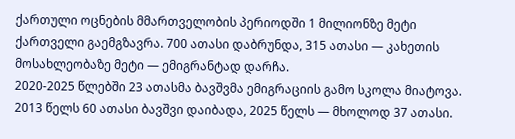ქართული ოცნების მმართველობის პერიოდში 1 მილიონზე მეტი ქართველი გაემგზავრა. 700 ათასი დაბრუნდა, 315 ათასი — კახეთის მოსახლეობაზე მეტი — ემიგრანტად დარჩა.
2020-2025 წლებში 23 ათასმა ბავშვმა ემიგრაციის გამო სკოლა მიატოვა. 2013 წელს 60 ათასი ბავშვი დაიბადა, 2025 წელს — მხოლოდ 37 ათასი.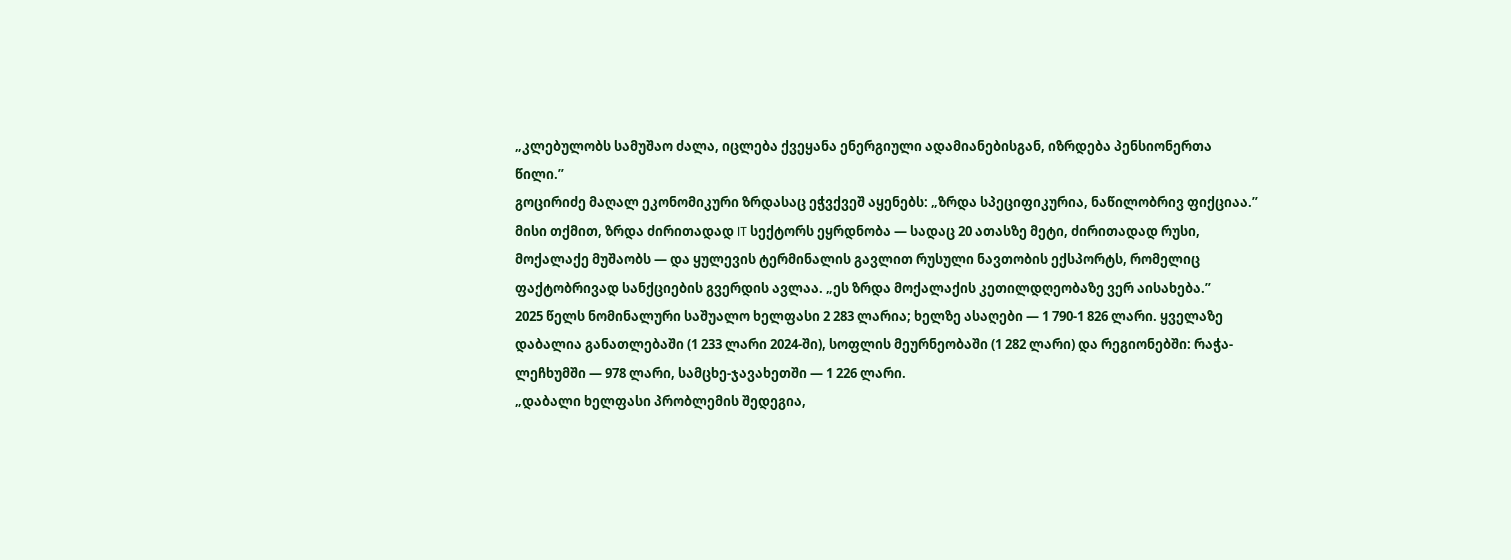„კლებულობს სამუშაო ძალა, იცლება ქვეყანა ენერგიული ადამიანებისგან, იზრდება პენსიონერთა წილი.”
გოცირიძე მაღალ ეკონომიკური ზრდასაც ეჭვქვეშ აყენებს: „ზრდა სპეციფიკურია, ნაწილობრივ ფიქციაა.” მისი თქმით, ზრდა ძირითადად IT სექტორს ეყრდნობა — სადაც 20 ათასზე მეტი, ძირითადად რუსი, მოქალაქე მუშაობს — და ყულევის ტერმინალის გავლით რუსული ნავთობის ექსპორტს, რომელიც ფაქტობრივად სანქციების გვერდის ავლაა. „ეს ზრდა მოქალაქის კეთილდღეობაზე ვერ აისახება.”
2025 წელს ნომინალური საშუალო ხელფასი 2 283 ლარია; ხელზე ასაღები — 1 790-1 826 ლარი. ყველაზე დაბალია განათლებაში (1 233 ლარი 2024-ში), სოფლის მეურნეობაში (1 282 ლარი) და რეგიონებში: რაჭა-ლეჩხუმში — 978 ლარი, სამცხე-ჯავახეთში — 1 226 ლარი.
„დაბალი ხელფასი პრობლემის შედეგია,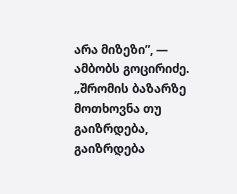არა მიზეზი”, — ამბობს გოცირიძე. „შრომის ბაზარზე მოთხოვნა თუ გაიზრდება, გაიზრდება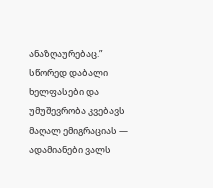ანაზღაურებაც.” სწორედ დაბალი ხელფასები და უმუშევრობა კვებავს მაღალ ემიგრაციას — ადამიანები ვალს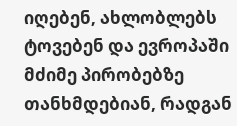იღებენ, ახლობლებს ტოვებენ და ევროპაში მძიმე პირობებზე თანხმდებიან, რადგან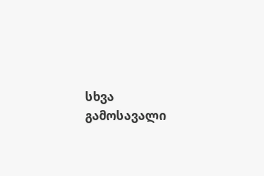სხვა გამოსავალი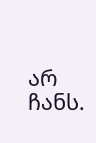არ ჩანს.